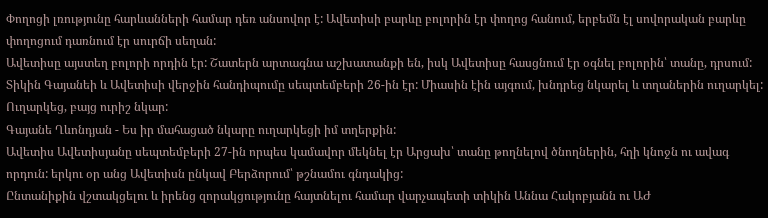Փողոցի լռությունը հարևանների համար դեռ անսովոր է: Ավետիսի բարևը բոլորին էր փողոց հանում, երբեմն էլ սովորական բարևը փողոցում դառնում էր սուրճի սեղան:
Ավետիսը այստեղ բոլորի որդին էր: Շատերն արտագնա աշխատանքի են, իսկ Ավետիսը հասցնում էր օգնել բոլորին՝ տանը, դրսում: Տիկին Գայանեի և Ավետիսի վերջին հանդիպումը սեպտեմբերի 26-ին էր: Միասին էին այգում, խնդրեց նկարել և տղաներին ուղարկել: Ուղարկեց, բայց ուրիշ նկար:
Գայանե Ղևոնդյան - Ես իր մահացած նկարը ուղարկեցի իմ տղերքին:
Ավետիս Ավետիսյանը սեպտեմբերի 27-ին որպես կամավոր մեկնել էր Արցախ՝ տանը թողնելով ծնողներին, հղի կնոջն ու ավագ որդուն: երկու օր անց Ավետիսն ընկավ Բերձորում՝ թշնամու գնդակից:
Ընտանիքին վշտակցելու և իրենց զորակցությունը հայտնելու համար վարչապետի տիկին Աննա Հակոբյանն ու ԱԺ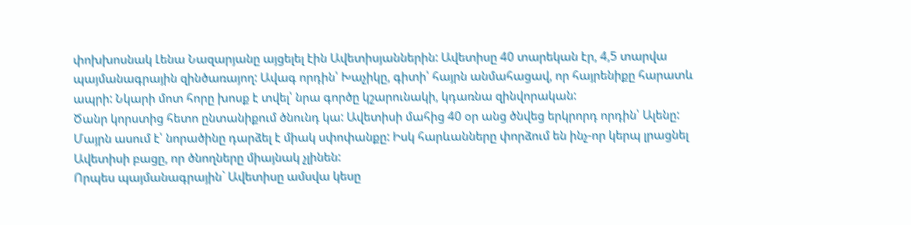փոխխոսնակ Լենա Նազարյանը այցելել էին Ավետիսյաններին: Ավետիսը 40 տարեկան էր, 4,5 տարվա պայմանագրային զինծառայող: Ավագ որդին՝ Խաչիկը, գիտի՝ հայրն անմահացավ, որ հայրենիքը հարատև ապրի: Նկարի մոտ հորը խոսք է տվել՝ նրա գործը կշարունակի, կդառնա զինվորական:
Ծանր կորստից հետո ընտանիքում ծնունդ կա: Ավետիսի մահից 40 օր անց ծնվեց երկրորդ որդին՝ Ալենը: Մայրն ասում է՝ նորածինը դարձել է միակ սփոփանքը: Իսկ հարևանները փորձում են ինչ-որ կերպ լրացնել Ավետիսի բացը, որ ծնողները միայնակ չլինեն:
Որպես պայմանագրային` Ավետիսը ամսվա կեսը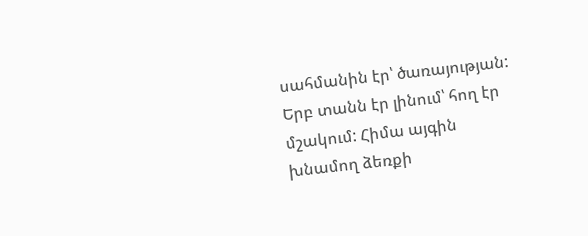սահմանին էր՝ ծառայության: Երբ տանն էր լինում՝ հող էր մշակում: Հիմա այգին խնամող ձեռքի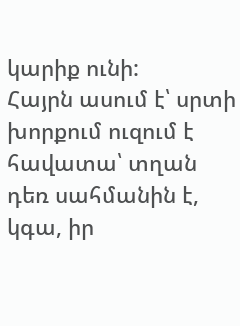կարիք ունի:
Հայրն ասում է՝ սրտի խորքում ուզում է հավատա՝ տղան դեռ սահմանին է, կգա, իր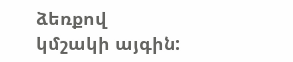ձեռքով կմշակի այգին: